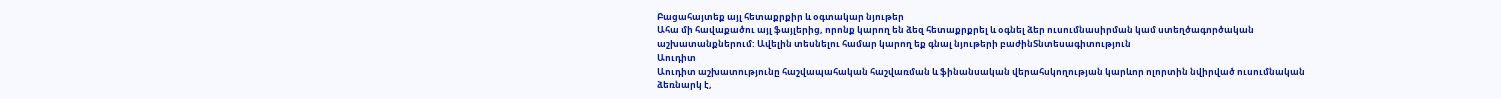Բացահայտեք այլ հետաքրքիր և օգտակար նյութեր
Ահա մի հավաքածու այլ ֆայլերից, որոնք կարող են ձեզ հետաքրքրել և օգնել ձեր ուսումնասիրման կամ ստեղծագործական աշխատանքներում: Ավելին տեսնելու համար կարող եք գնալ նյութերի բաժինՏնտեսագիտություն
Աուդիտ
Աուդիտ աշխատությունը հաշվապահական հաշվառման և ֆինանսական վերահսկողության կարևոր ոլորտին նվիրված ուսումնական ձեռնարկ է,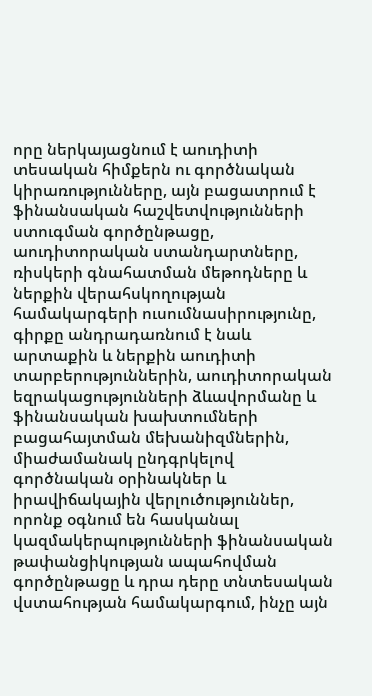որը ներկայացնում է աուդիտի տեսական հիմքերն ու գործնական կիրառությունները, այն բացատրում է ֆինանսական հաշվետվությունների ստուգման գործընթացը, աուդիտորական ստանդարտները, ռիսկերի գնահատման մեթոդները և ներքին վերահսկողության համակարգերի ուսումնասիրությունը, գիրքը անդրադառնում է նաև արտաքին և ներքին աուդիտի տարբերություններին, աուդիտորական եզրակացությունների ձևավորմանը և ֆինանսական խախտումների բացահայտման մեխանիզմներին, միաժամանակ ընդգրկելով գործնական օրինակներ և իրավիճակային վերլուծություններ, որոնք օգնում են հասկանալ կազմակերպությունների ֆինանսական թափանցիկության ապահովման գործընթացը և դրա դերը տնտեսական վստահության համակարգում, ինչը այն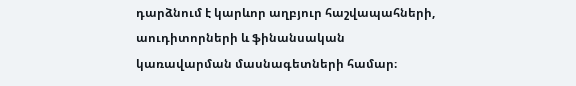դարձնում է կարևոր աղբյուր հաշվապահների, աուդիտորների և ֆինանսական կառավարման մասնագետների համար։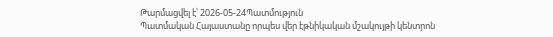Թարմացվել է՝ 2026-05-24Պատմություն
Պատմական Հայաստանը որպես վեր էթնիկական մշակույթի կենտրոն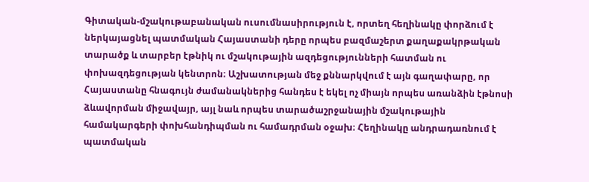Գիտական-մշակութաբանական ուսումնասիրություն է, որտեղ հեղինակը փորձում է ներկայացնել պատմական Հայաստանի դերը որպես բազմաշերտ քաղաքակրթական տարածք և տարբեր էթնիկ ու մշակութային ազդեցությունների հատման ու փոխազդեցության կենտրոն։ Աշխատության մեջ քննարկվում է այն գաղափարը, որ Հայաստանը հնագույն ժամանակներից հանդես է եկել ոչ միայն որպես առանձին էթնոսի ձևավորման միջավայր, այլ նաև որպես տարածաշրջանային մշակութային համակարգերի փոխհանդիպման ու համադրման օջախ։ Հեղինակը անդրադառնում է պատմական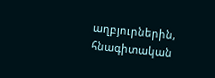աղբյուրներին, հնագիտական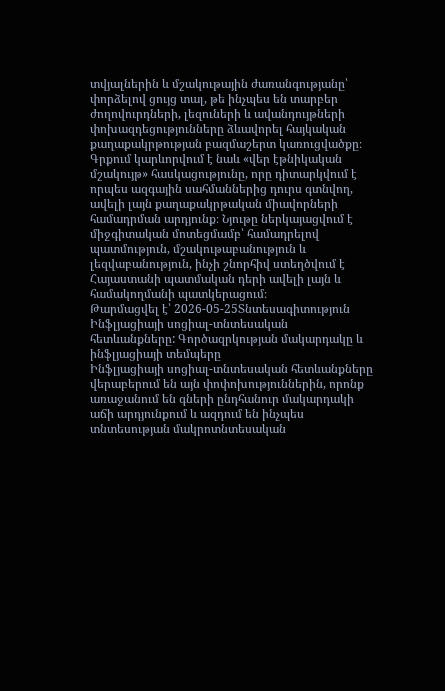տվյալներին և մշակութային ժառանգությանը՝ փորձելով ցույց տալ, թե ինչպես են տարբեր ժողովուրդների, լեզուների և ավանդույթների փոխազդեցությունները ձևավորել հայկական քաղաքակրթության բազմաշերտ կառուցվածքը։ Գրքում կարևորվում է նաև «վեր էթնիկական մշակույթ» հասկացությունը, որը դիտարկվում է որպես ազգային սահմաններից դուրս գտնվող, ավելի լայն քաղաքակրթական միավորների համադրման արդյունք։ Նյութը ներկայացվում է միջգիտական մոտեցմամբ՝ համադրելով պատմություն, մշակութաբանություն և լեզվաբանություն, ինչի շնորհիվ ստեղծվում է Հայաստանի պատմական դերի ավելի լայն և համակողմանի պատկերացում։
Թարմացվել է՝ 2026-05-25Տնտեսագիտություն
Ինֆլյացիայի սոցիալ-տնտեսական հետևանքները: Գործազրկության մակարդակը և ինֆլյացիայի տեմպերը
Ինֆլյացիայի սոցիալ-տնտեսական հետևանքները վերաբերում են այն փոփոխություններին, որոնք առաջանում են գների ընդհանուր մակարդակի աճի արդյունքում և ազդում են ինչպես տնտեսության մակրոտնտեսական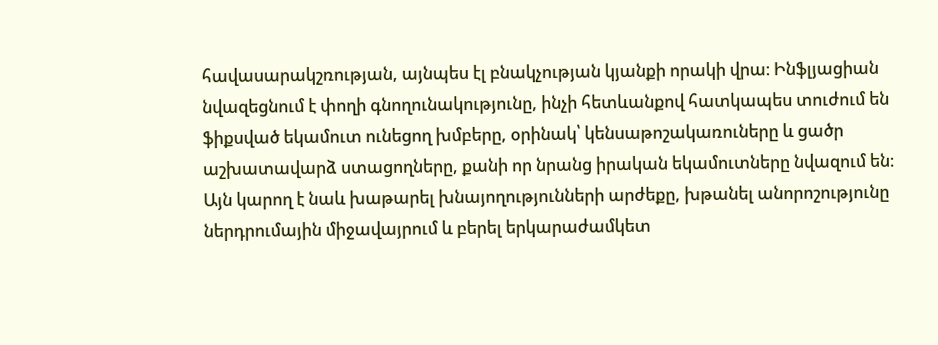հավասարակշռության, այնպես էլ բնակչության կյանքի որակի վրա։ Ինֆլյացիան նվազեցնում է փողի գնողունակությունը, ինչի հետևանքով հատկապես տուժում են ֆիքսված եկամուտ ունեցող խմբերը, օրինակ՝ կենսաթոշակառուները և ցածր աշխատավարձ ստացողները, քանի որ նրանց իրական եկամուտները նվազում են։ Այն կարող է նաև խաթարել խնայողությունների արժեքը, խթանել անորոշությունը ներդրումային միջավայրում և բերել երկարաժամկետ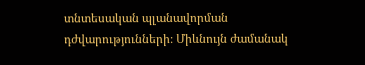տնտեսական պլանավորման դժվարությունների։ Միևնույն ժամանակ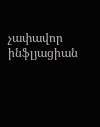չափավոր ինֆլյացիան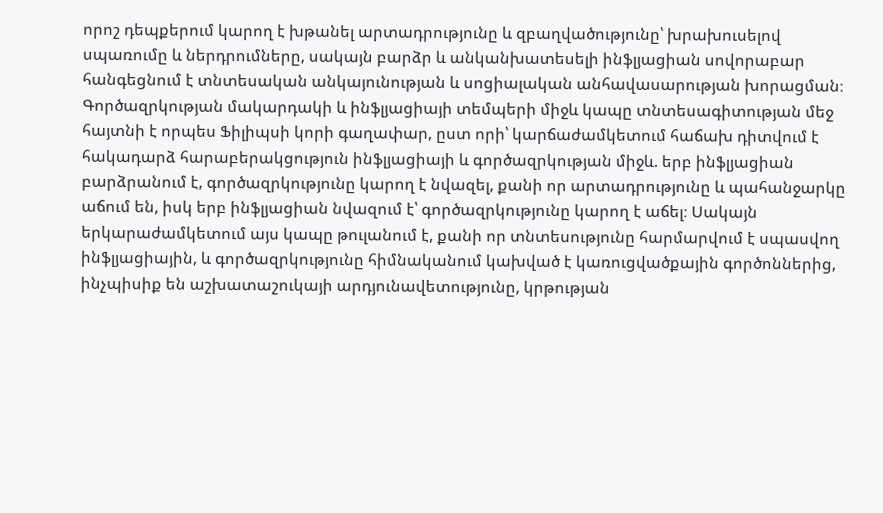որոշ դեպքերում կարող է խթանել արտադրությունը և զբաղվածությունը՝ խրախուսելով սպառումը և ներդրումները, սակայն բարձր և անկանխատեսելի ինֆլյացիան սովորաբար հանգեցնում է տնտեսական անկայունության և սոցիալական անհավասարության խորացման։ Գործազրկության մակարդակի և ինֆլյացիայի տեմպերի միջև կապը տնտեսագիտության մեջ հայտնի է որպես Ֆիլիպսի կորի գաղափար, ըստ որի՝ կարճաժամկետում հաճախ դիտվում է հակադարձ հարաբերակցություն ինֆլյացիայի և գործազրկության միջև. երբ ինֆլյացիան բարձրանում է, գործազրկությունը կարող է նվազել, քանի որ արտադրությունը և պահանջարկը աճում են, իսկ երբ ինֆլյացիան նվազում է՝ գործազրկությունը կարող է աճել։ Սակայն երկարաժամկետում այս կապը թուլանում է, քանի որ տնտեսությունը հարմարվում է սպասվող ինֆլյացիային, և գործազրկությունը հիմնականում կախված է կառուցվածքային գործոններից, ինչպիսիք են աշխատաշուկայի արդյունավետությունը, կրթության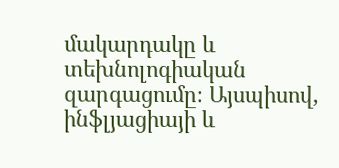մակարդակը և տեխնոլոգիական զարգացումը։ Այսպիսով, ինֆլյացիայի և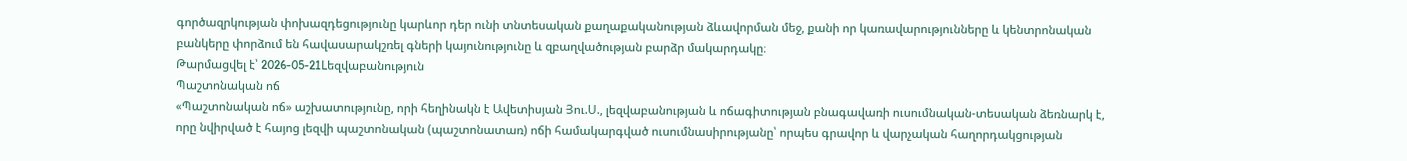գործազրկության փոխազդեցությունը կարևոր դեր ունի տնտեսական քաղաքականության ձևավորման մեջ, քանի որ կառավարությունները և կենտրոնական բանկերը փորձում են հավասարակշռել գների կայունությունը և զբաղվածության բարձր մակարդակը։
Թարմացվել է՝ 2026-05-21Lեզվաբանություն
Պաշտոնական ոճ
«Պաշտոնական ոճ» աշխատությունը, որի հեղինակն է Ավետիսյան Յու.Ս., լեզվաբանության և ոճագիտության բնագավառի ուսումնական-տեսական ձեռնարկ է, որը նվիրված է հայոց լեզվի պաշտոնական (պաշտոնատառ) ոճի համակարգված ուսումնասիրությանը՝ որպես գրավոր և վարչական հաղորդակցության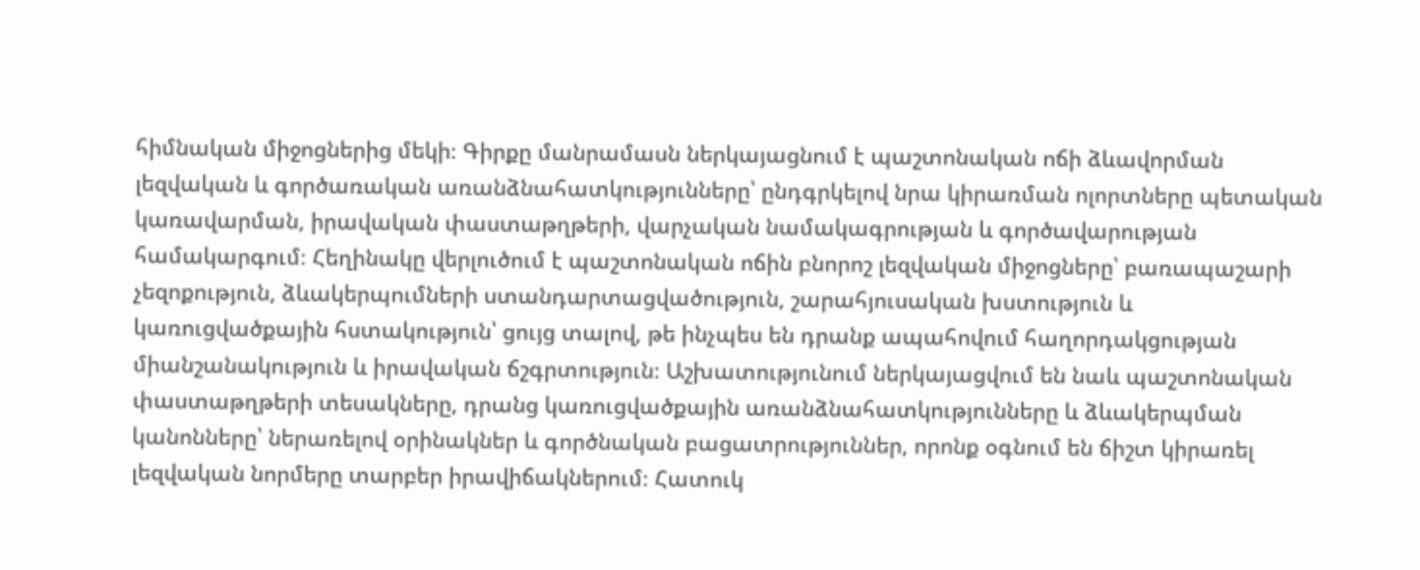հիմնական միջոցներից մեկի։ Գիրքը մանրամասն ներկայացնում է պաշտոնական ոճի ձևավորման լեզվական և գործառական առանձնահատկությունները՝ ընդգրկելով նրա կիրառման ոլորտները պետական կառավարման, իրավական փաստաթղթերի, վարչական նամակագրության և գործավարության համակարգում։ Հեղինակը վերլուծում է պաշտոնական ոճին բնորոշ լեզվական միջոցները՝ բառապաշարի չեզոքություն, ձևակերպումների ստանդարտացվածություն, շարահյուսական խստություն և կառուցվածքային հստակություն՝ ցույց տալով, թե ինչպես են դրանք ապահովում հաղորդակցության միանշանակություն և իրավական ճշգրտություն։ Աշխատությունում ներկայացվում են նաև պաշտոնական փաստաթղթերի տեսակները, դրանց կառուցվածքային առանձնահատկությունները և ձևակերպման կանոնները՝ ներառելով օրինակներ և գործնական բացատրություններ, որոնք օգնում են ճիշտ կիրառել լեզվական նորմերը տարբեր իրավիճակներում։ Հատուկ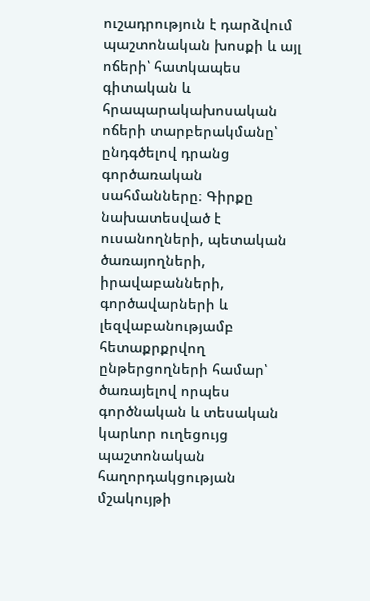ուշադրություն է դարձվում պաշտոնական խոսքի և այլ ոճերի՝ հատկապես գիտական և հրապարակախոսական ոճերի տարբերակմանը՝ ընդգծելով դրանց գործառական սահմանները։ Գիրքը նախատեսված է ուսանողների, պետական ծառայողների, իրավաբանների, գործավարների և լեզվաբանությամբ հետաքրքրվող ընթերցողների համար՝ ծառայելով որպես գործնական և տեսական կարևոր ուղեցույց պաշտոնական հաղորդակցության մշակույթի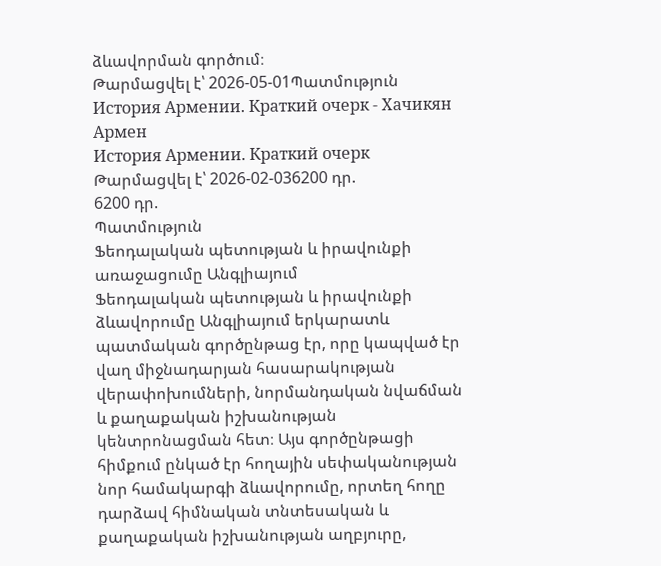ձևավորման գործում։
Թարմացվել է՝ 2026-05-01Պատմություն
История Армении. Краткий очерк - Хачикян Армен
История Армении. Краткий очерк
Թարմացվել է՝ 2026-02-036200 դր.
6200 դր.
Պատմություն
Ֆեոդալական պետության և իրավունքի առաջացումը Անգլիայում
Ֆեոդալական պետության և իրավունքի ձևավորումը Անգլիայում երկարատև պատմական գործընթաց էր, որը կապված էր վաղ միջնադարյան հասարակության վերափոխումների, նորմանդական նվաճման և քաղաքական իշխանության կենտրոնացման հետ։ Այս գործընթացի հիմքում ընկած էր հողային սեփականության նոր համակարգի ձևավորումը, որտեղ հողը դարձավ հիմնական տնտեսական և քաղաքական իշխանության աղբյուրը,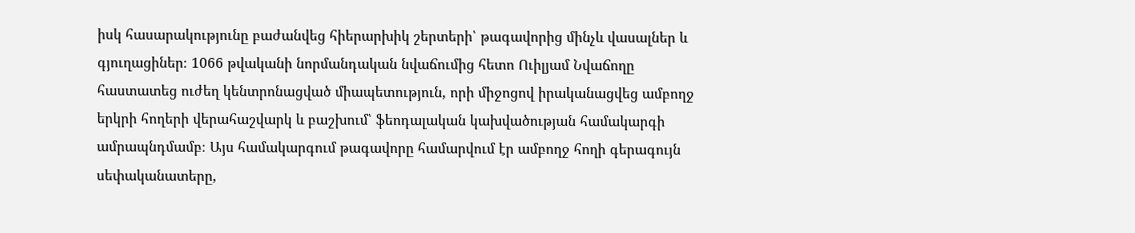իսկ հասարակությունը բաժանվեց հիերարխիկ շերտերի՝ թագավորից մինչև վասալներ և գյուղացիներ։ 1066 թվականի նորմանդական նվաճումից հետո Ուիլյամ Նվաճողը հաստատեց ուժեղ կենտրոնացված միապետություն, որի միջոցով իրականացվեց ամբողջ երկրի հողերի վերահաշվարկ և բաշխում՝ ֆեոդալական կախվածության համակարգի ամրապնդմամբ։ Այս համակարգում թագավորը համարվում էր ամբողջ հողի գերագույն սեփականատերը,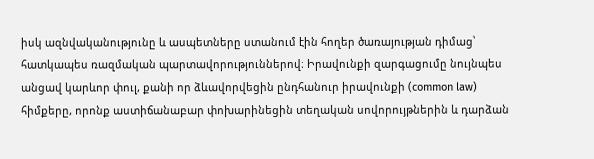իսկ ազնվականությունը և ասպետները ստանում էին հողեր ծառայության դիմաց՝ հատկապես ռազմական պարտավորություններով։ Իրավունքի զարգացումը նույնպես անցավ կարևոր փուլ, քանի որ ձևավորվեցին ընդհանուր իրավունքի (common law) հիմքերը, որոնք աստիճանաբար փոխարինեցին տեղական սովորույթներին և դարձան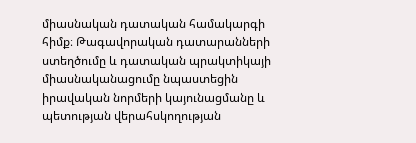միասնական դատական համակարգի հիմք։ Թագավորական դատարանների ստեղծումը և դատական պրակտիկայի միասնականացումը նպաստեցին իրավական նորմերի կայունացմանը և պետության վերահսկողության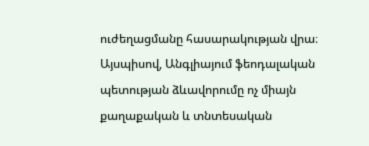ուժեղացմանը հասարակության վրա։ Այսպիսով, Անգլիայում ֆեոդալական պետության ձևավորումը ոչ միայն քաղաքական և տնտեսական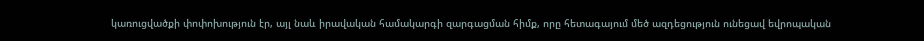կառուցվածքի փոփոխություն էր, այլ նաև իրավական համակարգի զարգացման հիմք, որը հետագայում մեծ ազդեցություն ունեցավ եվրոպական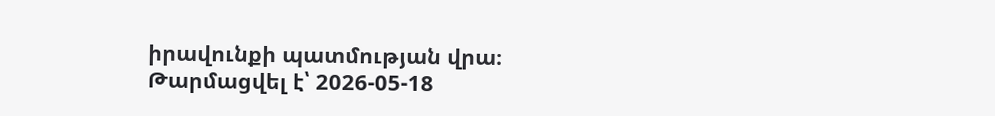իրավունքի պատմության վրա։
Թարմացվել է՝ 2026-05-18